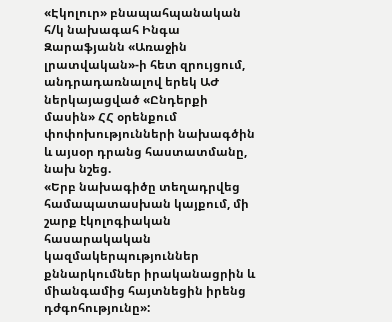«Էկոլուր» բնապահպանական հ/կ նախագահ Ինգա Զարաֆյանն «Առաջին լրատվական»-ի հետ զրույցում, անդրադառնալով երեկ ԱԺ ներկայացված «Ընդերքի մասին» ՀՀ օրենքում փոփոխությունների նախագծին և այսօր դրանց հաստատմանը, նախ նշեց.
«Երբ նախագիծը տեղադրվեց համապատասխան կայքում, մի շարք էկոլոգիական հասարակական կազմակերպություններ քննարկումներ իրականացրին և միանգամից հայտնեցին իրենց դժգոհությունը»: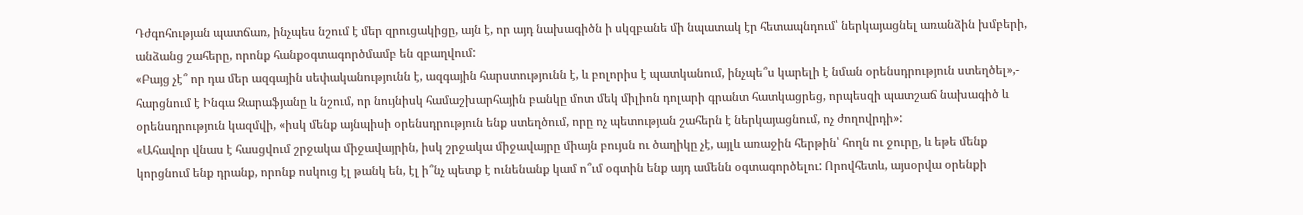Դժգոհության պատճառ, ինչպես նշում է մեր զրուցակիցը, այն է, որ այդ նախագիծն ի սկզբանե մի նպատակ էր հետապնդում՝ ներկայացնել առանձին խմբերի, անձանց շահերը, որոնք հանքօգտագործմամբ են զբաղվում:
«Բայց չէ՞ որ դա մեր ազգային սեփականությունն է, ազգային հարստությունն է, և բոլորիս է պատկանում, ինչպե՞ս կարելի է նման օրենսդրություն ստեղծել»,- հարցնում է Ինգա Զարաֆյանը և նշում, որ նույնիսկ համաշխարհային բանկը մոտ մեկ միլիոն դոլարի գրանտ հատկացրեց, որպեսզի պատշաճ նախագիծ և օրենսդրություն կազմվի, «իսկ մենք այնպիսի օրենսդրություն ենք ստեղծում, որը ոչ պետության շահերն է ներկայացնում, ոչ ժողովրդի»:
«Ահավոր վնաս է հասցվում շրջակա միջավայրին, իսկ շրջակա միջավայրը միայն բույսն ու ծաղիկը չէ, այլև առաջին հերթին՝ հողն ու ջուրը, և եթե մենք կորցնում ենք դրանք, որոնք ոսկուց էլ թանկ են, էլ ի՞նչ պետք է ունենանք կամ ո՞ւմ օգտին ենք այդ ամենն օգտագործելու: Որովհետև, այսօրվա օրենքի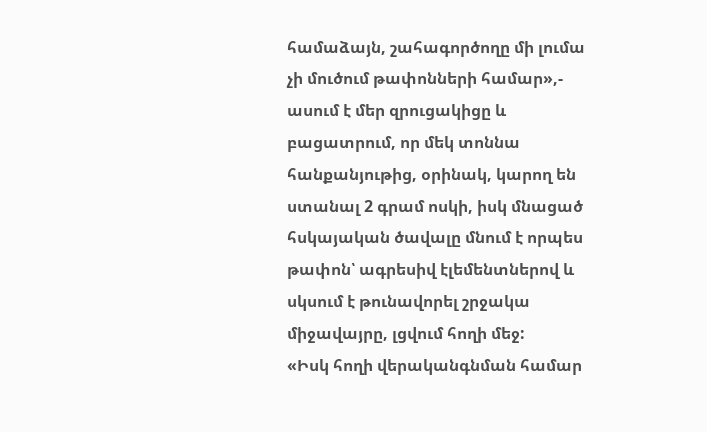համաձայն, շահագործողը մի լումա չի մուծում թափոնների համար»,- ասում է մեր զրուցակիցը և բացատրում, որ մեկ տոննա հանքանյութից, օրինակ, կարող են ստանալ 2 գրամ ոսկի, իսկ մնացած հսկայական ծավալը մնում է որպես թափոն՝ ագրեսիվ էլեմենտներով և սկսում է թունավորել շրջակա միջավայրը, լցվում հողի մեջ:
«Իսկ հողի վերականգնման համար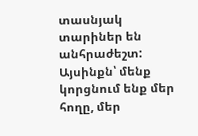տասնյակ տարիներ են անհրաժեշտ: Այսինքն՝ մենք կորցնում ենք մեր հողը, մեր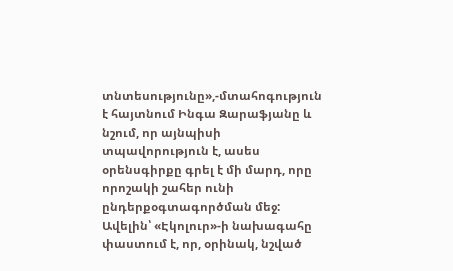տնտեսությունը»,-մտահոգություն է հայտնում Ինգա Զարաֆյանը և նշում, որ այնպիսի տպավորություն է, ասես օրենսգիրքը գրել է մի մարդ, որը որոշակի շահեր ունի ընդերքօգտագործման մեջ:
Ավելին՝ «Էկոլուր»-ի նախագահը փաստում է, որ, օրինակ, նշված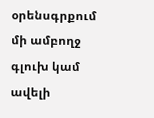օրենսգրքում մի ամբողջ գլուխ կամ ավելի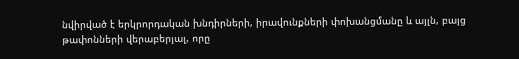նվիրված է երկրորդական խնդիրների, իրավունքների փոխանցմանը և այլն, բայց թափոնների վերաբերյալ, որը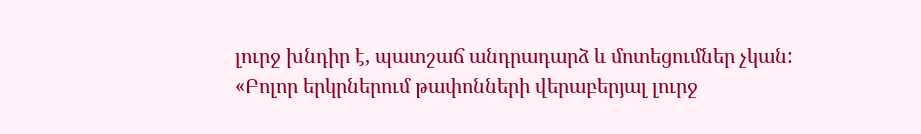լուրջ խնդիր է, պատշաճ անդրադարձ և մոտեցումներ չկան:
«Բոլոր երկրներում թափոնների վերաբերյալ լուրջ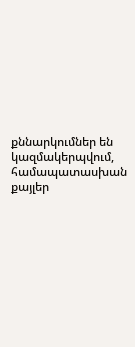քննարկումներ են կազմակերպվում, համապատասխան քայլեր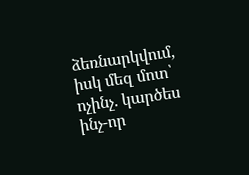ձեռնարկվում, իսկ մեզ մոտ՝ ոչինչ. կարծես ինչ-որ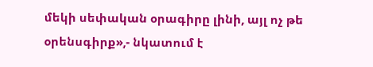մեկի սեփական օրագիրը լինի, այլ ոչ թե օրենսգիրք»,- նկատում է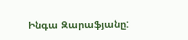Ինգա Զարաֆյանը: